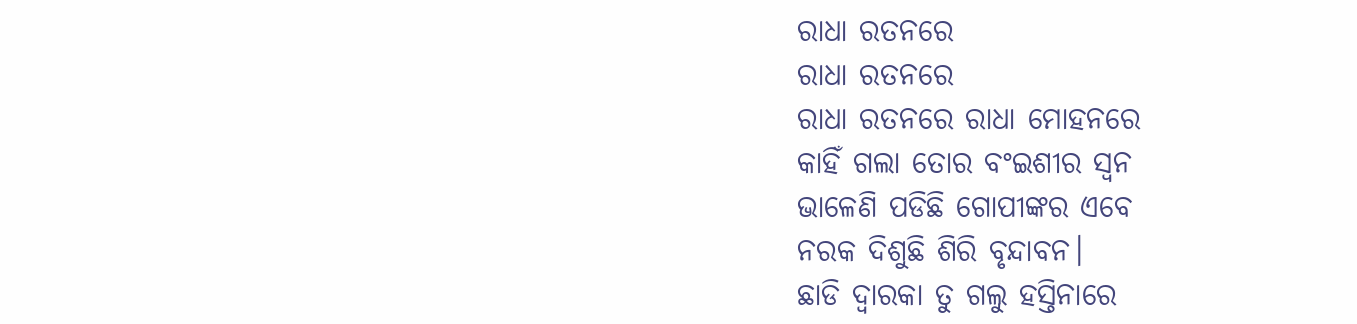ରାଧା ରତନରେ
ରାଧା ରତନରେ
ରାଧା ରତନରେ ରାଧା ମୋହନରେ
କାହିଁ ଗଲା ତୋର ବଂଇଶୀର ସ୍ଵନ
ଭାଳେଣି ପଡିଛି ଗୋପୀଙ୍କର ଏବେ
ନରକ ଦିଶୁଛି ଶିରି ବୃନ୍ଦାବନ।
ଛାଡି ଦ୍ଵାରକା ତୁ ଗଲୁ ହସ୍ତିନାରେ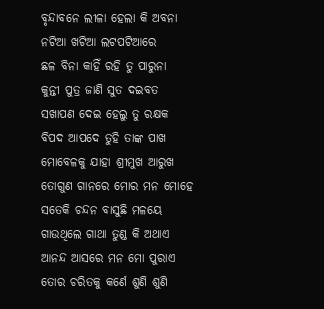ବୃନ୍ଦାବନେ ଲୀଳା ହେଲା କି ଅବନା
ନଟିଆ ଖଟିଆ ଲଟପଟିଆରେ
ଛଳ ବିନା କାହିଁ ରହି ତୁ ପାରୁନା
କୁନ୍ତୀ ପୁତ୍ର ଜାଣି ସୁତ ଦଇବତ
ସଖାପଣ ଦେଇ ହେଲୁ ତୁ ରକ୍ଷକ
ବିପଦ ଆପଦେ ତୁହି ତାଙ୍କ ପାଖ
ମୋବେଳକୁ ଯାହା ଶ୍ରୀମୁଖ ଆରୁଖ
ତୋଗୁଣ ଗାନରେ ମୋର ମନ ମୋହେ
ସତେକି ଚନ୍ଦନ ବାସୁଛି ମଳୟେ
ଗାଉଥିଲେ ଗାଥା ତୁଣ୍ଡ କି ଅଥାଏ
ଆନନ୍ଦ ଆସରେ ମନ ମୋ ପୁରାଏ
ତୋର ଚରିତକୁ କର୍ଣେ ଶୁଣି ଶୁଣି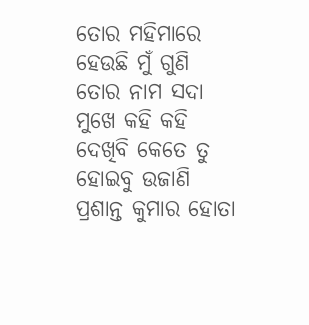ତୋର ମହିମାରେ ହେଉଛି ମୁଁ ଗୁଣି
ତୋର ନାମ ସଦା ମୁଖେ କହି କହି
ଦେଖିବି କେତେ ତୁ ହୋଇବୁ ଉଜାଣି
ପ୍ରଶାନ୍ତ କୁମାର ହୋତା